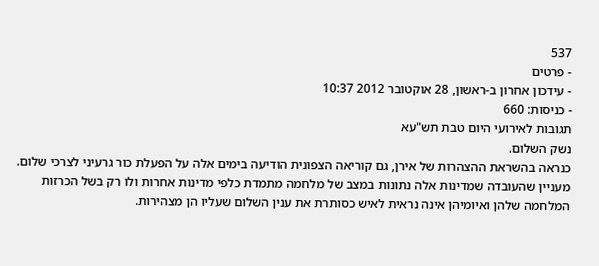537
- פרטים
- עידכון אחרון ב-ראשון, 28 אוקטובר 2012 10:37
- כניסות: 660
תגובות לאירועי היום טבת תש"עא
נשק השלום.
כנראה בהשראת ההצהרות של אירן, גם קוריאה הצפונית הודיעה בימים אלה על הפעלת כור גרעיני לצרכי שלום. מעניין שהעובדה שמדינות אלה נתונות במצב של מלחמה מתמדת כלפי מדינות אחרות ולו רק בשל הכרזות המלחמה שלהן ואיומיהן אינה נראית לאיש כסותרת את ענין השלום שעליו הן מצהירות.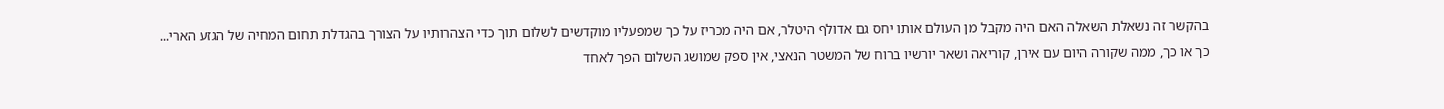בהקשר זה נשאלת השאלה האם היה מקבל מן העולם אותו יחס גם אדולף היטלר, אם היה מכריז על כך שמפעליו מוקדשים לשלום תוך כדי הצהרותיו על הצורך בהגדלת תחום המחיה של הגזע הארי...
כך או כך, ממה שקורה היום עם אירן, קוריאה ושאר יורשיו ברוח של המשטר הנאצי, אין ספק שמושג השלום הפך לאחד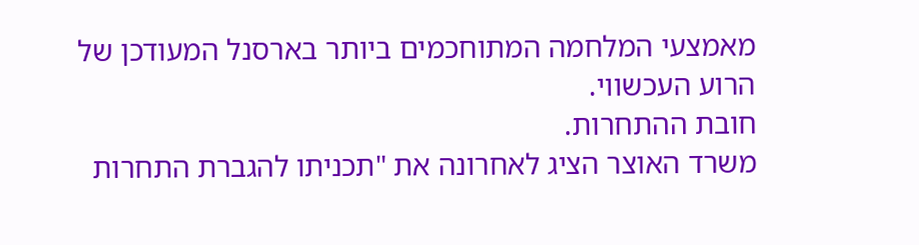מאמצעי המלחמה המתוחכמים ביותר בארסנל המעודכן של הרוע העכשווי.
חובת ההתחרות.
משרד האוצר הציג לאחרונה את "תכניתו להגברת התחרות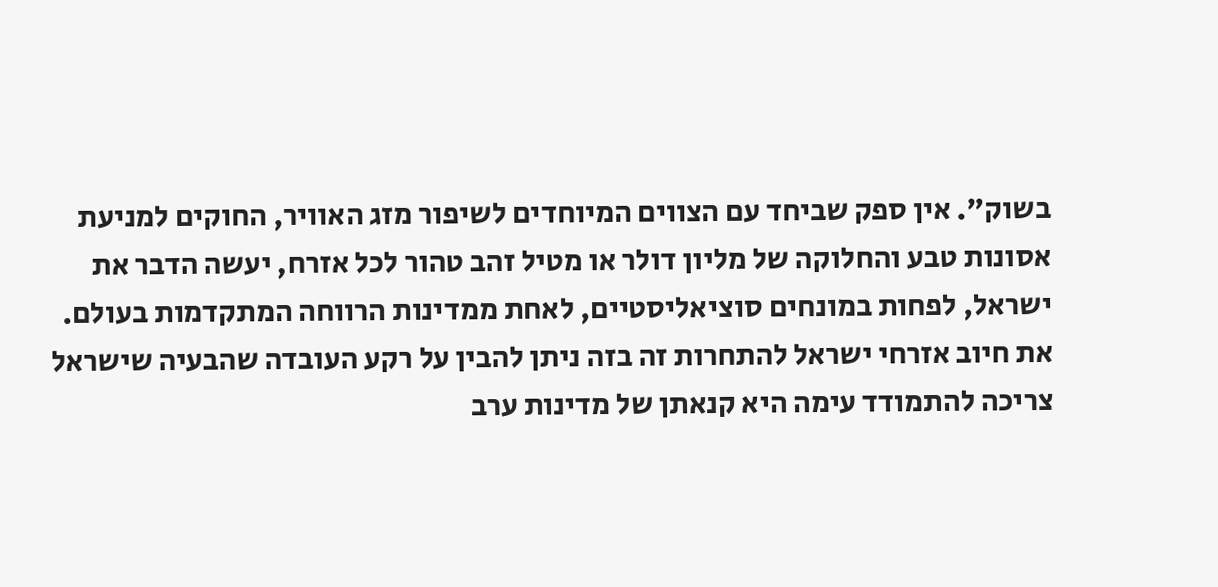בשוק". אין ספק שביחד עם הצווים המיוחדים לשיפור מזג האוויר, החוקים למניעת אסונות טבע והחלוקה של מליון דולר או מטיל זהב טהור לכל אזרח, יעשה הדבר את ישראל, לפחות במונחים סוציאליסטיים, לאחת ממדינות הרווחה המתקדמות בעולם.
את חיוב אזרחי ישראל להתחרות זה בזה ניתן להבין על רקע העובדה שהבעיה שישראל צריכה להתמודד עימה היא קנאתן של מדינות ערב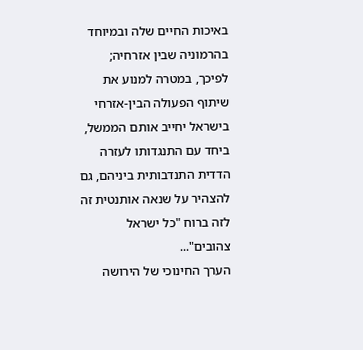באיכות החיים שלה ובמיוחד בהרמוניה שבין אזרחיה; לפיכך, במטרה למנוע את שיתוף הפעולה הבין-אזרחי בישראל יחייב אותם הממשל, ביחד עם התנגדותו לעזרה הדדית התנדבותית ביניהם, גם להצהיר על שנאה אותנטית זה לזה ברוח "כל ישראל צהובים"...
הערך החינוכי של הירושה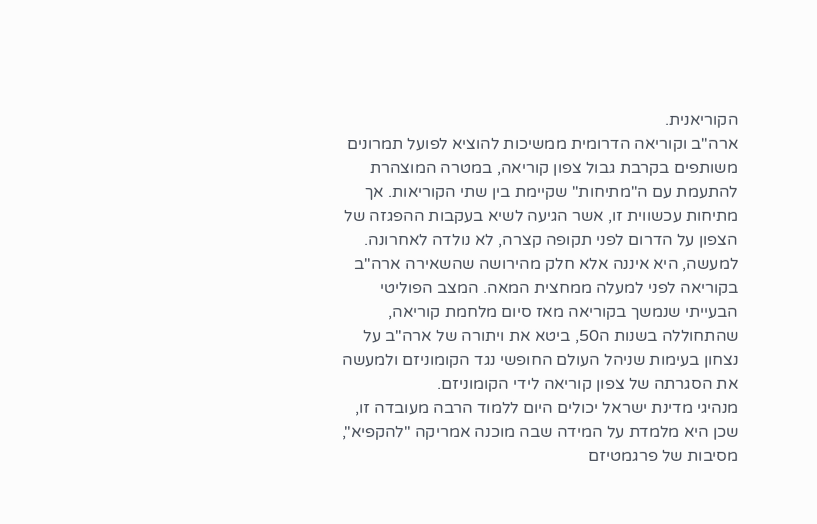הקוריאנית.
ארה"ב וקוריאה הדרומית ממשיכות להוציא לפועל תמרונים משותפים בקרבת גבול צפון קוריאה, במטרה המוצהרת להתעמת עם ה"מתיחות" שקיימת בין שתי הקוריאות. אך מתיחות עכשווית זו, אשר הגיעה לשיא בעקבות ההפגזה של הצפון על הדרום לפני תקופה קצרה, לא נולדה לאחרונה. למעשה, היא איננה אלא חלק מהירושה שהשאירה ארה"ב בקוריאה לפני למעלה ממחצית המאה. המצב הפוליטי הבעייתי שנמשך בקוריאה מאז סיום מלחמת קוריאה, שהתחוללה בשנות ה50, ביטא את ויתורה של ארה"ב על נצחון בעימות שניהל העולם החופשי נגד הקומוניזם ולמעשה את הסגרתה של צפון קוריאה לידי הקומוניזם.
מנהיגי מדינת ישראל יכולים היום ללמוד הרבה מעובדה זו, שכן היא מלמדת על המידה שבה מוכנה אמריקה "להקפיא", מסיבות של פרגמטיזם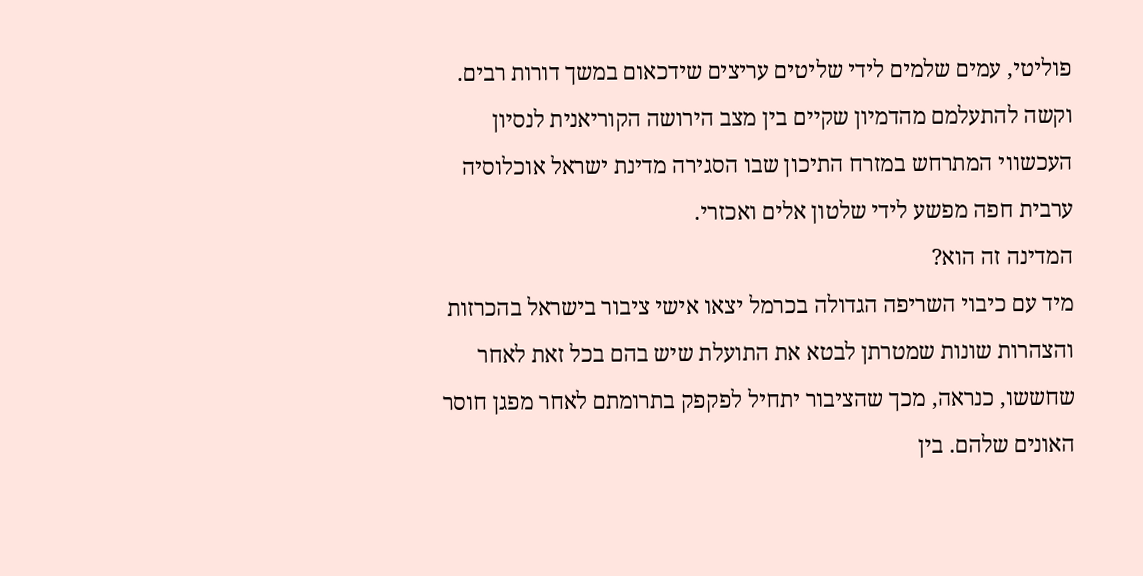פוליטי, עמים שלמים לידי שליטים עריצים שידכאום במשך דורות רבים. וקשה להתעלמם מהדמיון שקיים בין מצב הירושה הקוריאנית לנסיון העכשווי המתרחש במזרח התיכון שבו הסגירה מדינת ישראל אוכלוסיה ערבית חפה מפשע לידי שלטון אלים ואכזרי.
המדינה זה הוא?
מיד עם כיבוי השריפה הגדולה בכרמל יצאו אישי ציבור בישראל בהכרזות והצהרות שונות שמטרתן לבטא את התועלת שיש בהם בכל זאת לאחר שחששו, כנראה, מכך שהציבור יתחיל לפקפק בתרומתם לאחר מפגן חוסר האונים שלהם. בין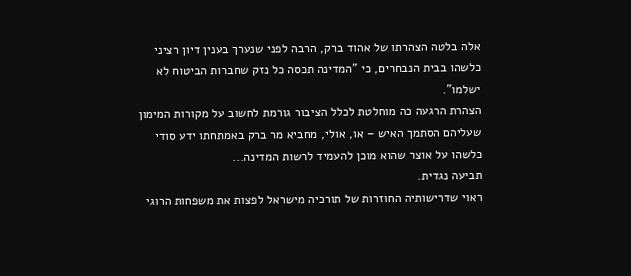אלה בלטה הצהרתו של אהוד ברק, הרבה לפני שנערך בענין דיון רציני כלשהו בבית הנבחרים, כי "המדינה תכסה כל נזק שחברות הביטוח לא ישלמו".
הצהרת הרגעה כה מוחלטת לכלל הציבור גורמת לחשוב על מקורות המימון שעליהם הסתמך האיש – או, אולי, מחביא מר ברק באמתחתו ידע סודי כלשהו על אוצר שהוא מוכן להעמיד לרשות המדינה...
תביעה נגדית.
ראוי שדרישותיה החוזרות של תורכיה מישראל לפצות את משפחות הרוגי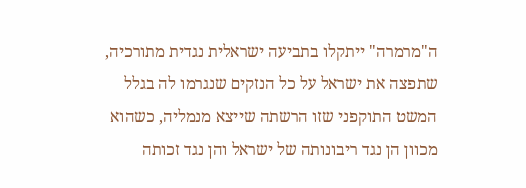ה"מרמרה" ייתקלו בתביעה ישראלית נגדית מתורכיה, שתפצה את ישראל על כל הנזקים שנגרמו לה בגלל המשט התוקפני שזו הרשתה שייצא מנמליה, כשהוא מכוון הן נגד ריבונותה של ישראל והן נגד זכותה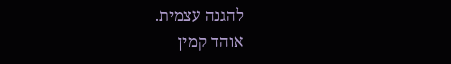להגנה עצמית.
אוהד קמין